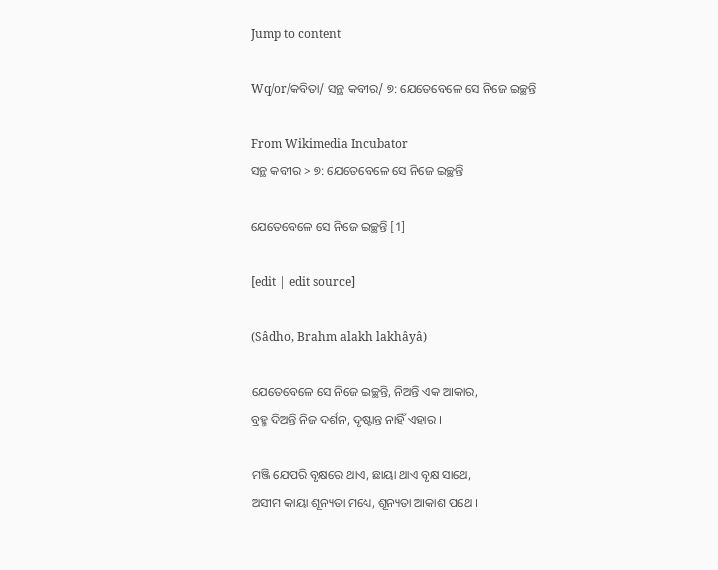Jump to content

Wq/or/କବିତା/ ସନ୍ଥ କବୀର/ ୭: ଯେତେବେଳେ ସେ ନିଜେ ଇଚ୍ଛନ୍ତି

From Wikimedia Incubator
ସନ୍ଥ କବୀର > ୭: ଯେତେବେଳେ ସେ ନିଜେ ଇଚ୍ଛନ୍ତି

ଯେତେବେଳେ ସେ ନିଜେ ଇଚ୍ଛନ୍ତି [1]

[edit | edit source]

(Sâdho, Brahm alakh lakhâyâ)

ଯେତେବେଳେ ସେ ନିଜେ ଇଚ୍ଛନ୍ତି, ନିଅନ୍ତି ଏକ ଆକାର,
ବ୍ରହ୍ମ ଦିଅନ୍ତି ନିଜ ଦର୍ଶନ, ଦୃଷ୍ଟାନ୍ତ ନାହିଁ ଏହାର ।

ମଞ୍ଜି ଯେପରି ବୃକ୍ଷରେ ଥାଏ, ଛାୟା ଥାଏ ବୃକ୍ଷ ସାଥେ,
ଅସୀମ କାୟା ଶୂନ୍ୟତା ମଧ୍ୟେ, ଶୂନ୍ୟତା ଆକାଶ ପଥେ ।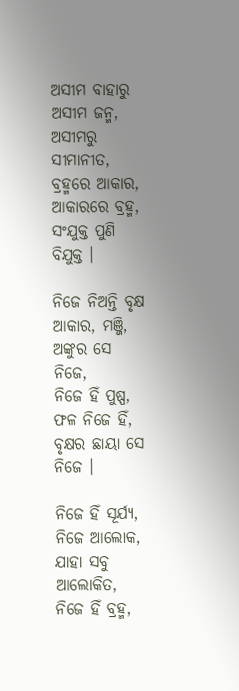ଅସୀମ ବାହାରୁ ଅସୀମ ଜନ୍ମ, ଅସୀମରୁ ସୀମାନୀତ,
ବ୍ରହ୍ମରେ ଆକାର, ଆକାରରେ ବ୍ରହ୍ମ, ସଂଯୁକ୍ତ ପୁଣି ବିଯୁକ୍ତ ।

ନିଜେ ନିଅନ୍ତି ବୃକ୍ଷ ଆକାର, ମଞ୍ଜି, ଅଙ୍କୁର ସେ ନିଜେ,
ନିଜେ ହିଁ ପୁଷ୍ପ, ଫଳ ନିଜେ ହିଁ, ବୃକ୍ଷର ଛାୟା ସେ ନିଜେ ।

ନିଜେ ହିଁ ସୂର୍ଯ୍ୟ, ନିଜେ ଆଲୋକ, ଯାହା ସବୁ ଆଲୋକିତ,
ନିଜେ ହିଁ ବ୍ରହ୍ମ,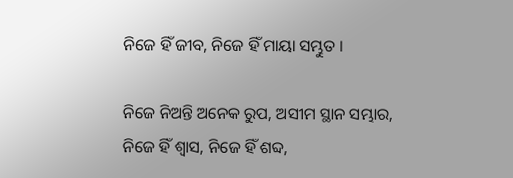ନିଜେ ହିଁ ଜୀବ, ନିଜେ ହିଁ ମାୟା ସମ୍ଭୁତ ।

ନିଜେ ନିଅନ୍ତି ଅନେକ ରୁପ, ଅସୀମ ସ୍ଥାନ ସମ୍ଭାର,
ନିଜେ ହିଁ ଶ୍ଵାସ, ନିଜେ ହିଁ ଶବ୍ଦ,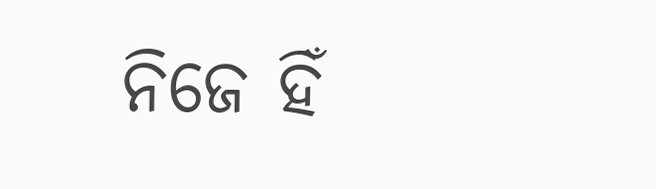ନିଜେ ହିଁ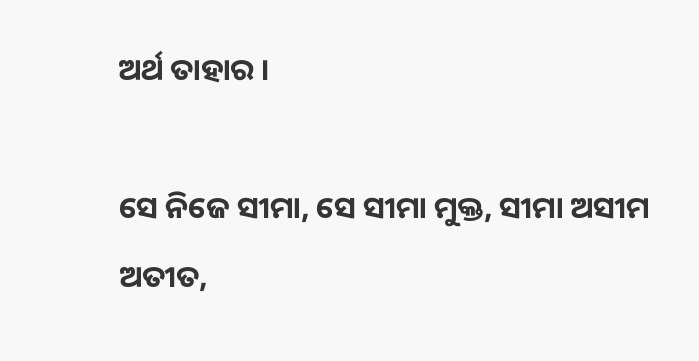ଅର୍ଥ ତାହାର ।

ସେ ନିଜେ ସୀମା, ସେ ସୀମା ମୁକ୍ତ, ସୀମା ଅସୀମ ଅତୀତ,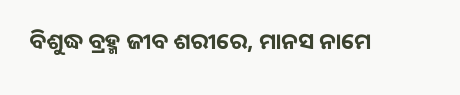ବିଶୁଦ୍ଧ ବ୍ରହ୍ମ ଜୀବ ଶରୀରେ, ମାନସ ନାମେ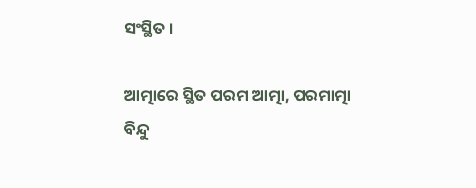ସଂସ୍ଥିତ ।

ଆତ୍ମାରେ ସ୍ଥିତ ପରମ ଆତ୍ମା, ପରମାତ୍ମା ବିନ୍ଦୁ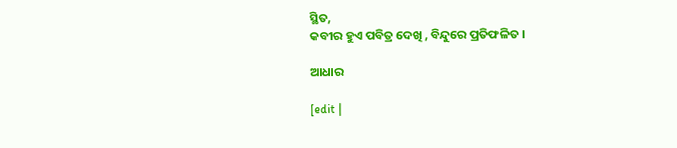ସ୍ଥିତ,
କବୀର ହୁଏ ପବିତ୍ର ଦେଖି , ବିନ୍ଦୁରେ ପ୍ରତିଫଳିତ ।

ଆଧାର

[edit |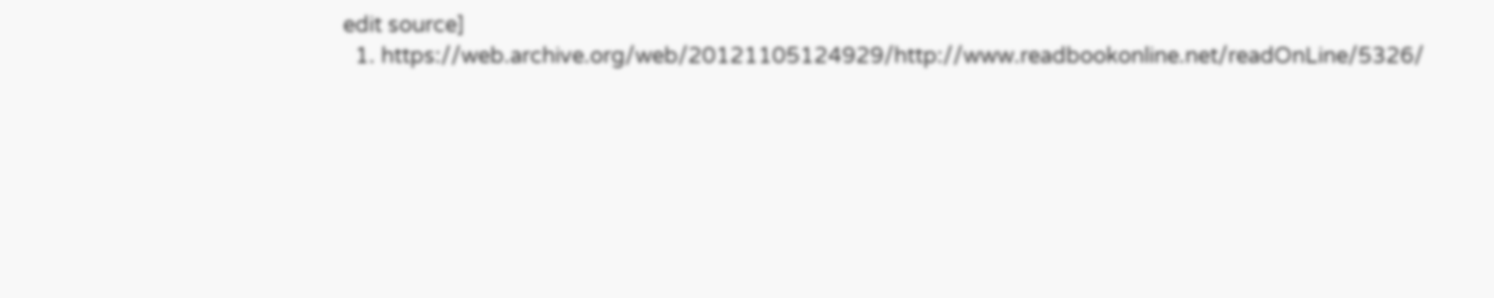edit source]
  1. https://web.archive.org/web/20121105124929/http://www.readbookonline.net/readOnLine/5326/